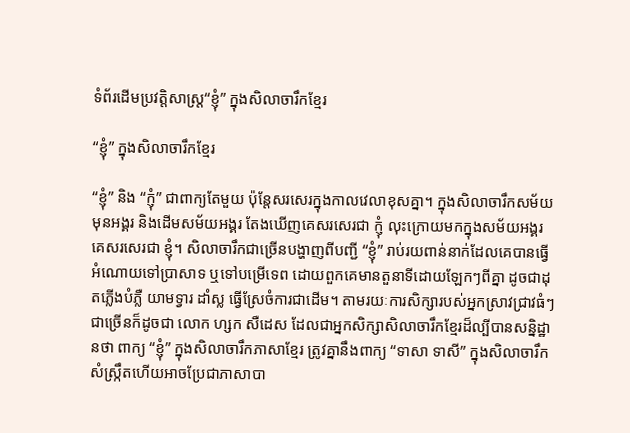ទំព័រដើមប្រវត្តិសាស្ត្រ“ខ្ញុំ” ក្នុងសិលាចារឹកខ្មែរ

“ខ្ញុំ” ក្នុងសិលាចារឹកខ្មែរ

“ខ្ញុំ” និង “ក្ញុំ” ជាពាក្យតែមួយ ប៉ុន្តែសរសេរក្នុងកាលវេលាខុសគ្នា។ ក្នុងសិលាចារឹកសម័យមុនអង្គរ និងដើមសម័យអង្គរ តែងឃើញគេសរសេរជា ក្ញុំ លុះក្រោយមកក្នុងសម័យអង្គរគេសរសេរជា ខ្ញុំ។ សិលាចារឹកជាច្រើនបង្ហាញពីបញ្ជី “ខ្ញុំ” រាប់រយពាន់នាក់ដែលគេបានធ្វើអំណោយទៅប្រាសាទ ឬទៅបម្រើទេព ដោយពួកគេមានតួនាទីដោយឡែកៗពីគ្នា ដូចជាដុតភ្លើងបំភ្លឺ យាមទ្វារ ដាំស្ល ធ្វើស្រែចំការជាដើម។ តាមរយៈការសិក្សារបស់អ្នកស្រាវជ្រាវធំៗជាច្រើនក៏ដូចជា លោក ហ្សក សឺដេស ដែលជាអ្នកសិក្សាសិលាចារឹកខ្មែរដ៏ល្បីបានសន្និដ្ឋានថា ពាក្យ “ខ្ញុំ” ក្នុងសិលាចារឹកភាសាខ្មែរ ត្រូវគ្នានឹងពាក្យ “ទាសា ទាសី” ក្នុងសិលាចារឹកសំស្រ្កឹតហើយអាចប្រែជាភាសាបា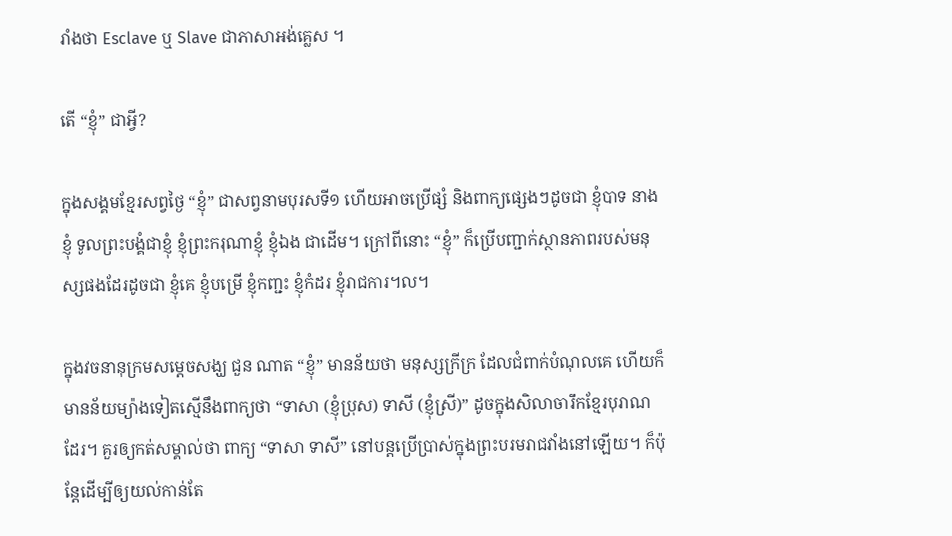រាំងថា Esclave ឬ Slave ជាភាសាអង់គ្លេស ។

តើ “ខ្ញុំ” ជាអ្វី?

ក្នុងសង្គមខ្មែរសព្វថ្ងៃ “ខ្ញុំ” ជាសព្វនាមបុរសទី១ ហើយអាចប្រើផ្សំ និងពាក្យផ្សេងៗដូចជា ខ្ញុំបាទ នាងខ្ញុំ ទូលព្រះបង្គំជាខ្ញុំ ខ្ញុំព្រះករុណាខ្ញុំ ខ្ញុំឯង ជាដើម។ ក្រៅពីនោះ “ខ្ញុំ” ក៏ប្រើបញ្ជាក់ស្ថានភាពរបស់មនុស្សផងដែរដូចជា ខ្ញុំគេ ខ្ញុំបម្រើ ខ្ញុំកញ្ជះ ខ្ញុំកំដរ ខ្ញុំរាជការ។ល។

ក្នុងវចនានុក្រមសម្តេចសង្ឃ ជួន ណាត “ខ្ញុំ” មានន័យថា មនុស្សក្រីក្រ ដែលជំពាក់បំណុលគេ ហើយក៏មានន័យម្យ៉ាងទៀតស្មើនឹងពាក្យថា “ទាសា (ខ្ញុំប្រុស) ទាសី (ខ្ញុំស្រី)” ដូចក្នុងសិលាចារឹកខ្មែរបុរាណដែរ។ គួរឲ្យកត់សម្គាល់ថា ពាក្យ “ទាសា ទាសី” នៅបន្តប្រើប្រាស់ក្នុងព្រះបរមរាជវាំងនៅឡើយ។ ក៏ប៉ុន្តែដើម្បីឲ្យយល់កាន់តែ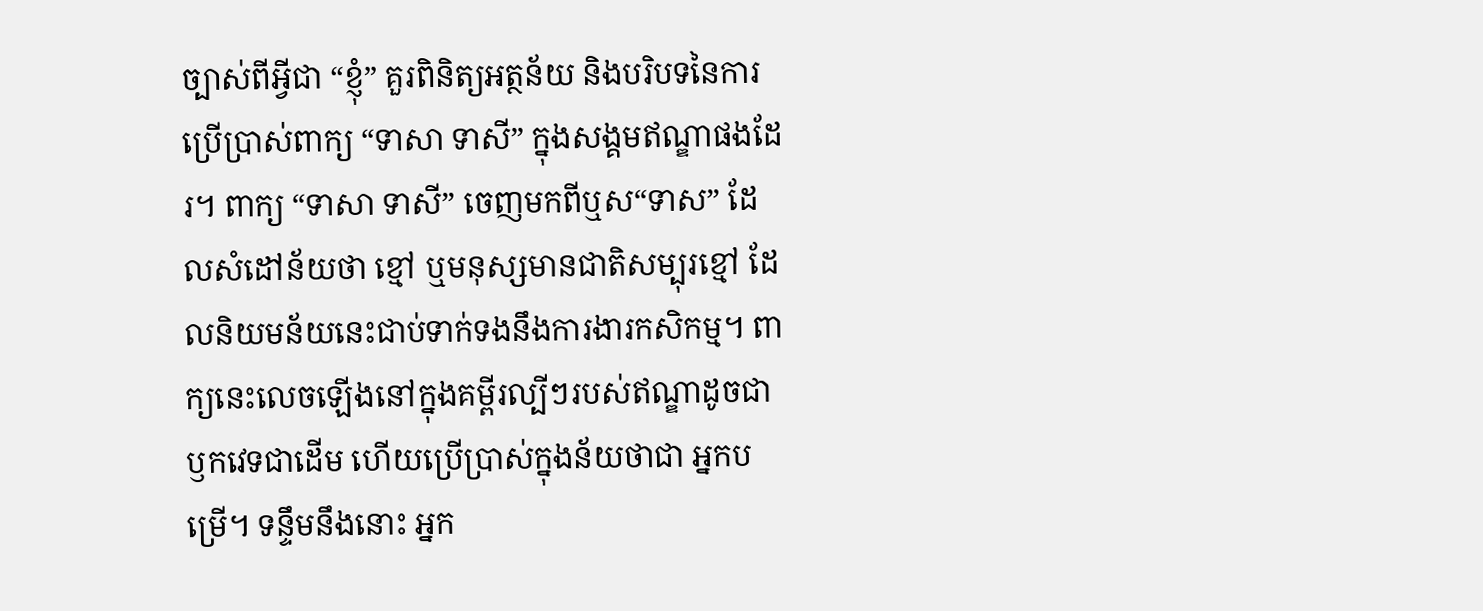ច្បាស់ពីអ្វីជា “ខ្ញុំ” គួរពិនិត្យអត្ថន័យ និងបរិបទនៃការប្រើប្រាស់ពាក្យ “ទាសា ទាសី” ក្នុងសង្គមឥណ្ឌាផងដែរ។ ពាក្យ “ទាសា ទាសី” ចេញមកពីឬស“ទាស” ដែលសំដៅន័យថា ខ្មៅ ឬមនុស្សមានជាតិសម្បុរខ្មៅ ដែលនិយមន័យនេះជាប់ទាក់ទងនឹងការងារកសិកម្ម។ ពាក្យនេះលេចឡើងនៅក្នុងគម្ពីរល្បីៗរបស់ឥណ្ឌាដូចជាឫកវេទជាដើម ហើយប្រើប្រាស់ក្នុងន័យថាជា អ្នកបម្រើ។ ទន្ទឹមនឹងនោះ អ្នក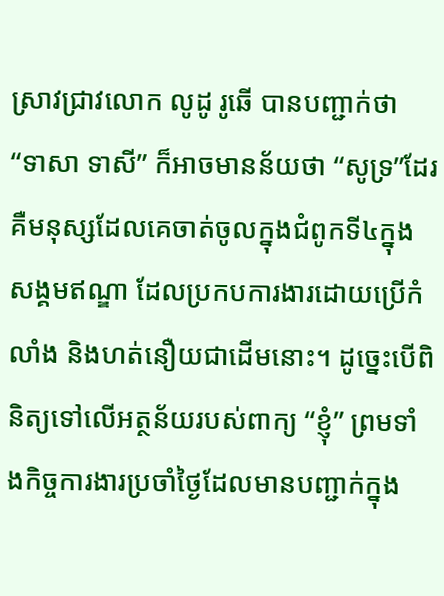ស្រាវជ្រាវលោក លូដូ រូឆើ បានបញ្ជាក់ថា “ទាសា ទាសី” ក៏អាចមានន័យថា “សូទ្រ”ដែរ គឺមនុស្សដែលគេចាត់ចូលក្នុងជំពូកទី៤ក្នុងសង្គមឥណ្ឌា ដែលប្រកបការងារដោយប្រើកំលាំង និងហត់នឿយជាដើមនោះ។ ដូច្នេះបើពិនិត្យទៅលើអត្ថន័យរបស់ពាក្យ “ខ្ញុំ” ព្រមទាំងកិច្ចការងារប្រចាំថ្ងៃដែលមានបញ្ជាក់ក្នុង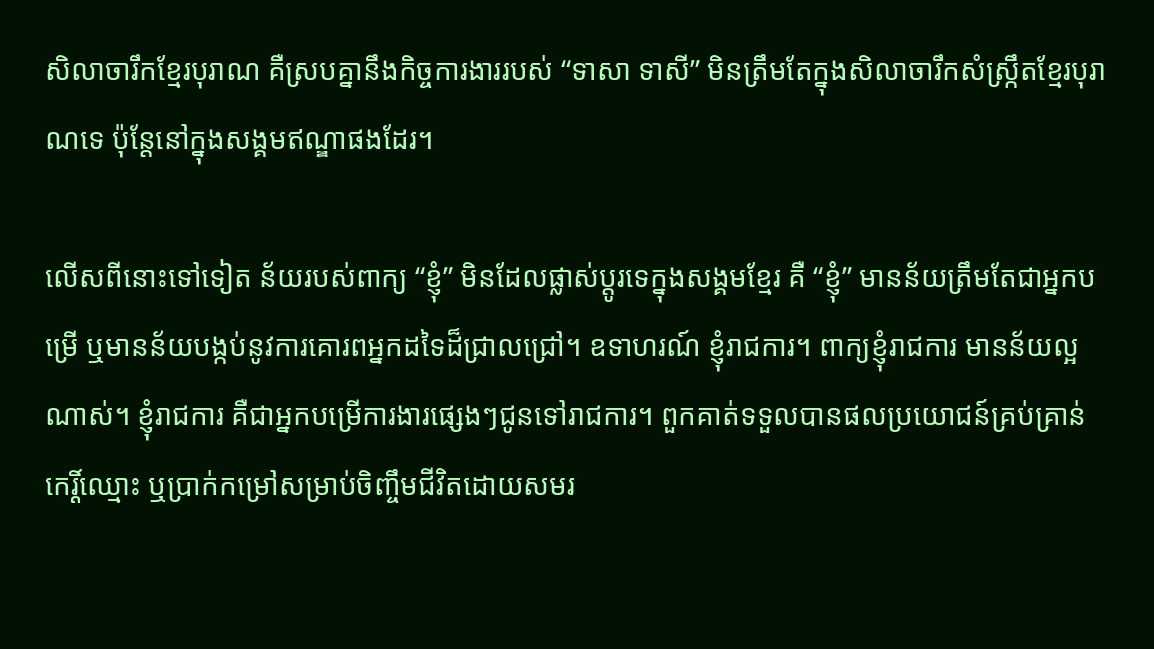សិលាចារឹកខ្មែរបុរាណ គឺស្របគ្នានឹងកិច្ចការងាររបស់ “ទាសា ទាសី” មិនត្រឹមតែក្នុងសិលាចារឹកសំស្រ្កឹតខ្មែរបុរាណទេ ប៉ុន្តែនៅក្នុងសង្គមឥណ្ឌាផងដែរ។

លើសពីនោះទៅទៀត ន័យរបស់ពាក្យ “ខ្ញុំ” មិនដែលផ្លាស់ប្តូរទេក្នុងសង្គមខ្មែរ គឺ “ខ្ញុំ” មានន័យត្រឹមតែជាអ្នកបម្រើ ឬមានន័យបង្កប់នូវការគោរពអ្នកដទៃដ៏ជ្រាលជ្រៅ។ ឧទាហរណ៍ ខ្ញុំរាជការ។ ពាក្យខ្ញុំរាជការ មានន័យល្អណាស់។ ខ្ញុំរាជការ គឺជាអ្នកបម្រើការងារផ្សេងៗជូនទៅរាជការ។ ពួកគាត់ទទួលបានផលប្រយោជន៍គ្រប់គ្រាន់ កេរ្តិ៍ឈ្មោះ ឬប្រាក់កម្រៅសម្រាប់ចិញ្ចឹមជីវិតដោយសមរ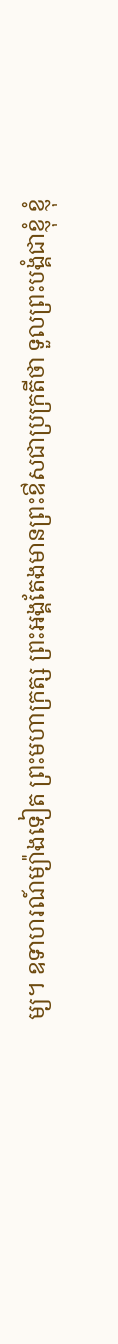ម្យ។ ឧទាហរណ៍ម្យ៉ាងទៀត ព្រះមហាក្រត្ស ព្រះអង្គតែងមានព្រះឳសជាប្រក្រតីថា ទួលព្រះបង្គំជាខ្ញុំ ខ្ញុំ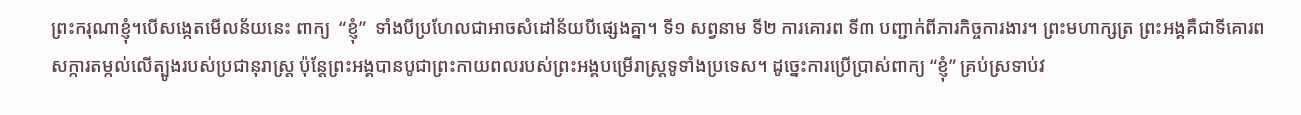ព្រះករុណាខ្ញុំ។បើសង្កេតមើលន័យនេះ ពាក្យ  “ខ្ញុំ”  ទាំងបីប្រហែលជាអាចសំដៅន័យបីផ្សេងគ្នា។ ទី១ សព្វនាម ទី២ ការគោរព ទី៣ បញ្ជាក់ពីភារកិច្ចការងារ។ ព្រះមហាក្សត្រ ព្រះអង្គគឺជាទីគោរពសក្ការតម្កល់លើត្បូងរបស់ប្រជានុរាស្រ្ត ប៉ុន្តែព្រះអង្គបានបូជាព្រះកាយពលរបស់ព្រះអង្គបម្រើរាស្រ្តទូទាំងប្រទេស។ ដូច្នេះការប្រើប្រាស់ពាក្យ “ខ្ញុំ” គ្រប់ស្រទាប់វ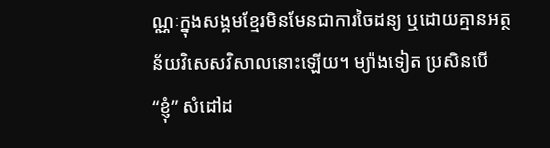ណ្ណៈក្នុងសង្គមខ្មែរមិនមែនជាការចៃដន្យ ឬដោយគ្មានអត្ថន័យវិសេសវិសាលនោះឡើយ។ ម្យ៉ាងទៀត ប្រសិនបើ “ខ្ញុំ” សំដៅដ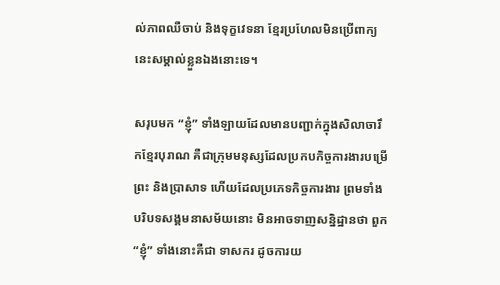ល់ភាពឈឺចាប់ និងទុក្ខវេទនា ខ្មែរប្រហែលមិនប្រើពាក្យនេះសម្គាល់ខ្លួនឯងនោះទេ។

សរុបមក “ខ្ញុំ” ទាំងឡាយដែលមានបញ្ជាក់ក្នុងសិលាចារឹកខ្មែរបុរាណ គឺជាក្រុមមនុស្សដែលប្រកបកិច្ចការងារបម្រើព្រះ និងប្រាសាទ ហើយដែលប្រភេទកិច្ចការងារ ព្រមទាំងបរិបទសង្គមនាសម័យនោះ មិនអាចទាញសន្និដ្ឋានថា ពួក “ខ្ញុំ” ទាំងនោះគឺជា ទាសករ ដូចការយ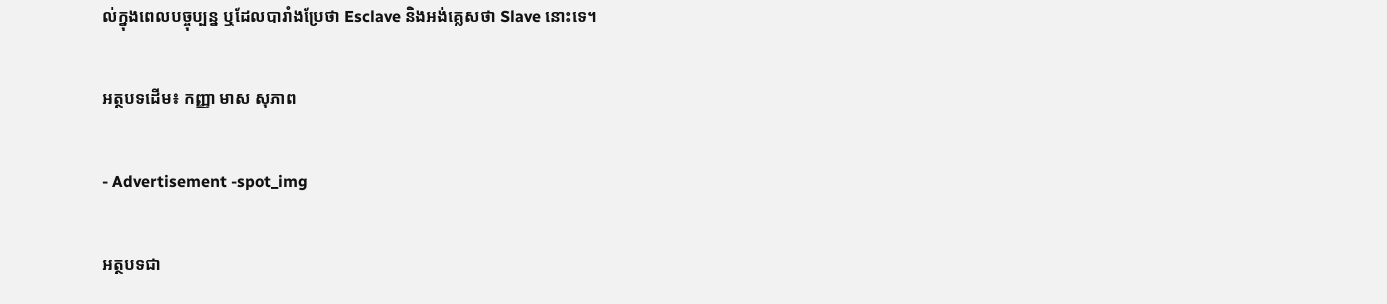ល់ក្នុងពេលបច្ចុប្បន្ន ឬដែលបារាំងប្រែថា Esclave និងអង់គ្លេសថា Slave នោះទេ។

អត្ថបទដើម៖ កញ្ញា មាស សុភាព

- Advertisement -spot_img

អត្ថបទជា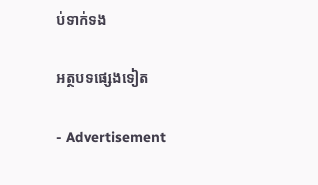ប់ទាក់ទង

អត្ថបទផ្សេងទៀត

- Advertisement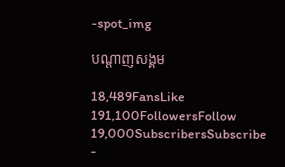-spot_img

បណ្ដាញសង្គម

18,489FansLike
191,100FollowersFollow
19,000SubscribersSubscribe
-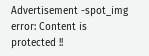Advertisement -spot_img
error: Content is protected !!